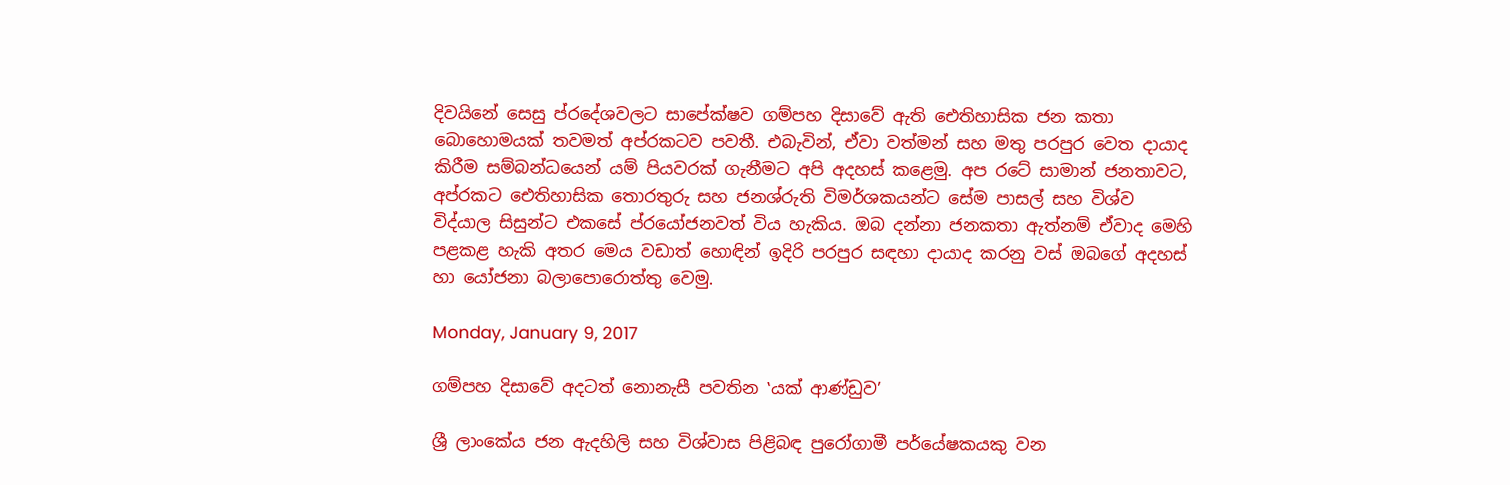දිවයිනේ සෙසු ප්රදේශවලට සාපේක්ෂව ගම්පහ දිසාවේ ඇති ඓතිහාසික ජන කතා බොහොමයක් තවමත් අප්රකටව පවතී. එබැවින්, ඒවා වත්මන් සහ මතු පරපුර වෙත දායාද කිරීම සම්බන්ධයෙන් යම් පියවරක් ගැනීමට අපි අදහස් කළෙමු. අප රටේ සාමාන් ජනතාවට, අප්රකට ඓතිහාසික තොරතුරු සහ ජනශ්රුති විමර්ශකයන්ට සේම පාසල් සහ විශ්ව විද්යාල සිසුන්ට එකසේ ප්රයෝජනවත් විය හැකිය. ඔබ දන්නා ජනකතා ඇත්නම් ඒවාද මෙහි පළකළ හැකි අතර මෙය වඩාත් හොඳින් ඉදිරි පරපුර සඳහා දායාද කරනු වස් ඔබගේ අදහස් හා යෝජනා බලාපොරොත්තු වෙමු.

Monday, January 9, 2017

ගම්පහ දිසාවේ අදටත් නොනැසී පවතින ‛යක් ආණ්ඩුව’

ශ්‍රී ලාංකේය ජන ඇදහිලි සහ විශ්වාස පිළිබඳ පුරෝගාමී පර්යේෂකයකු වන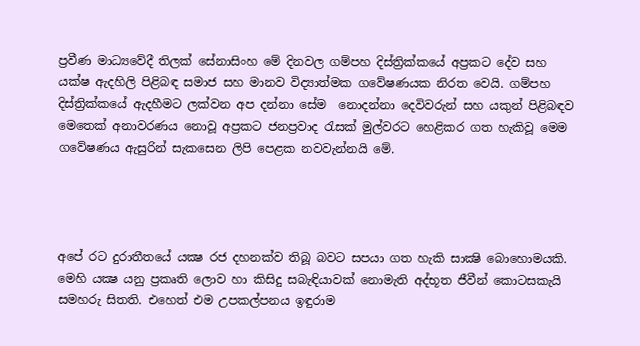ප්‍රවීණ මාධ්‍යවේදී තිලක් සේනාසිංහ මේ දිනවල ගම්පහ දිස්ත්‍රික්කයේ අප්‍රකට දේව සහ යක්ෂ ඇදහිලි පිළිබඳ සමාජ සහ මානව විද්‍යාත්මක ගවේෂණයක නිරත වෙයි. ගම්පහ දිස්ත්‍රික්කයේ ඇදහීමට ලක්වන අප දන්නා සේම  නොදන්නා දෙවිවරුන් සහ යකුන් පිළිබඳව මෙතෙක් අනාවරණය නොවූ අප්‍රකට ජනප්‍රවාද රැසක් මුල්වරට හෙළිකර ගත හැකිවූ මෙම ගවේෂණය ඇසුරින් සැකසෙන ලිපි පෙළක නවවැන්නයි මේ.




අපේ රට දුරාතීතයේ යක්‍ෂ රජ දහනක්ව තිබූ බවට සපයා ගත හැකි සාක්‍ෂි බොහොමයකි. මෙහි යක්‍ෂ යනු ප්‍රකෘති ලොව හා කිසිදු සබැඳියාවක් නොමැති අද්භූත ජීවීන් කොටසකැයි සමහරු සිතති. එහෙත් එම උපකල්පනය ඉඳුරාම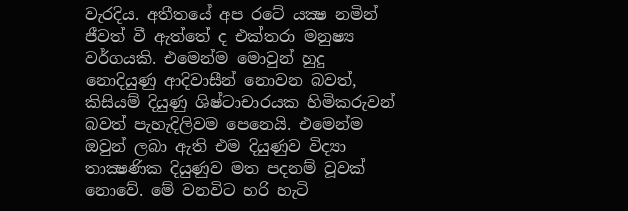වැරදිය. අතීතයේ අප රටේ යක්‍ෂ නමින් ජීවත් වී ඇත්තේ ද එක්තරා මනුෂ්‍ය වර්ගයකි. එමෙන්ම මොවුන් හුදු නොදියුණු ආදිවාසීන් නොවන බවත්, කිසියම් දියුණු ශිෂ්ටාචාරයක හිමිකරුවන් බවත් පැහැදිලිවම පෙනෙයි. එමෙන්ම ඔවුන් ලබා ඇති එම දියුණුව විද්‍යා තාක්‍ෂණික දියුණුව මත පදනම් වූවක් නොවේ. මේ වනවිට හරි හැටි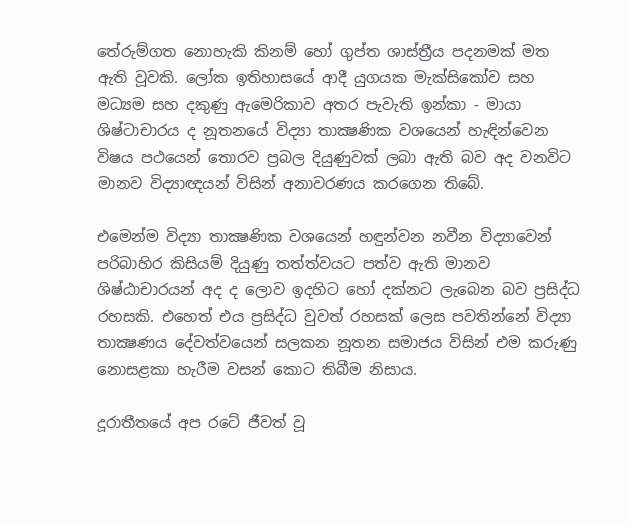තේරුම්ගත නොහැකි කිනම් හෝ ගුප්ත ශාස්ත්‍රීය පදනමක් මත ඇති වූවකි. ලෝක ඉතිහාසයේ ආදී යුගයක මැක්සිකෝව සහ මධ්‍යම සහ දකුණු ඇමෙරිකාව අතර පැවැති ඉන්කා - මායා ශිෂ්ටාචාරය ද නූතනයේ විද්‍යා තාක්‍ෂණික වශයෙන් හැඳින්වෙන විෂය පථයෙන් තොරව ප්‍රබල දියුණුවක් ලබා ඇති බව අද වනවිට මානව විද්‍යාඥයන් විසින් අනාවරණය කරගෙන තිබේ.

එමෙන්ම විද්‍යා තාක්‍ෂණික වශයෙන් හඳුන්වන නවීන විද්‍යාවෙන් පරිබාහිර කිසියම් දියුණු තත්ත්වයට පත්ව ඇති මානව ශිෂ්ඨාචාරයන් අද ද ලොව ඉදහිට හෝ දක්නට ලැබෙන බව ප්‍රසිද්ධ රහසකි. එහෙත් එය ප්‍රසිද්ධ වුවත් රහසක් ලෙස පවතින්නේ විද්‍යා තාක්‍ෂණය දේවත්වයෙන් සලකන නූතන සමාජය විසින් එම කරුණු නොසළකා හැරීම වසන් කොට තිබීම නිසාය.

දූරාතීතයේ අප රටේ ජීවත් වූ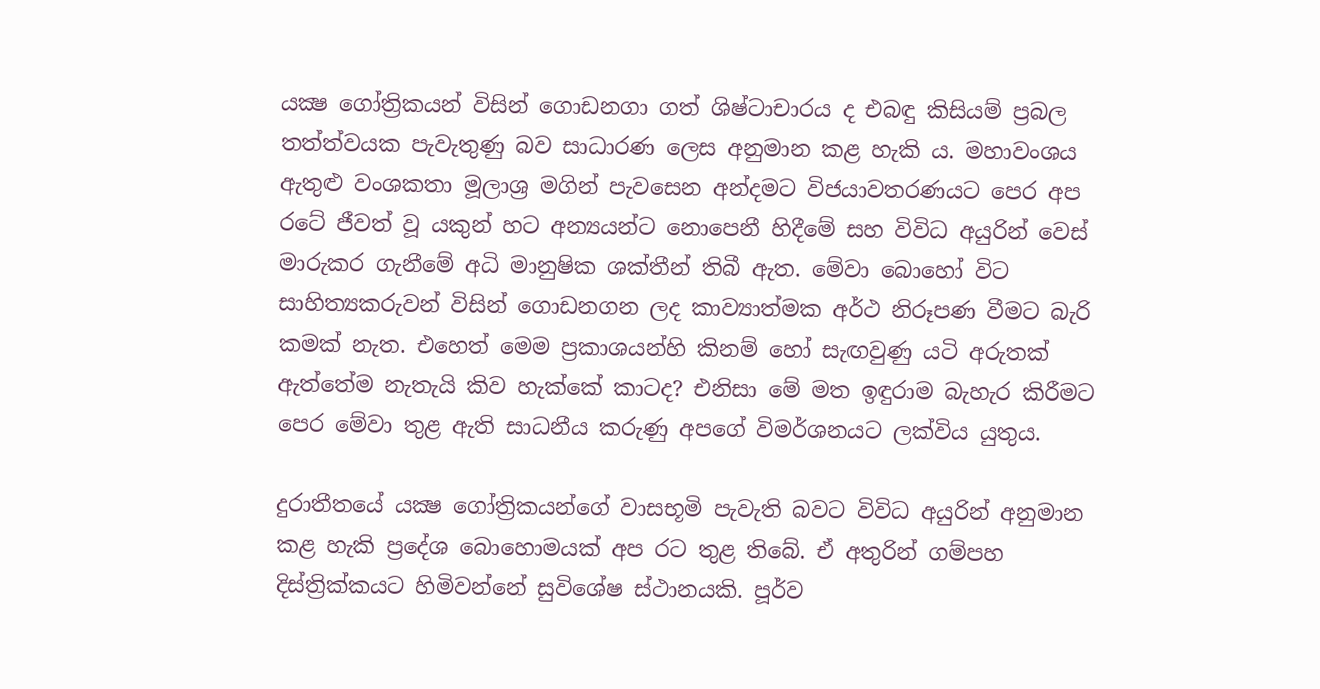යක්‍ෂ ගෝත්‍රිකයන් විසින් ගොඩනගා ගත් ශිෂ්ටාචාරය ද එබඳු කිසියම් ප්‍රබල තත්ත්වයක පැවැතුණු බව සාධාරණ ලෙස අනුමාන කළ හැකි ය. මහාවංශය ඇතුළු වංශකතා මූලාශ්‍ර මගින් පැවසෙන අන්දමට විජයාවතරණයට පෙර අප රටේ ජීවත් වූ යකුන් හට අන්‍යයන්ට නොපෙනී හිදීමේ සහ විවිධ අයුරින් වෙස් මාරුකර ගැනීමේ අධි මානුෂික ශක්තීන් තිබී ඇත. මේවා බොහෝ විට සාහිත්‍යකරුවන් විසින් ගොඩනගන ලද කාව්‍යාත්මක අර්ථ නිරූපණ වීමට බැරි කමක් නැත. එහෙත් මෙම ප්‍රකාශයන්හි කිනම් හෝ සැඟවුණු යටි අරුතක් ඇත්තේම නැතැයි කිව හැක්කේ කාටද? එනිසා මේ මත ඉඳුරාම බැහැර කිරීමට පෙර මේවා තුළ ඇති සාධනීය කරුණු අපගේ විමර්ශනයට ලක්විය යුතුය.

දුරාතීතයේ යක්‍ෂ ගෝත්‍රිකයන්ගේ වාසභූමි පැවැති බවට විවිධ අයුරින් අනුමාන කළ හැකි ප්‍රදේශ බොහොමයක් අප රට තුළ තිබේ. ඒ අතුරින් ගම්පහ දිස්ත්‍රික්කයට හිමිවන්නේ සුවිශේෂ ස්ථානයකි. පූර්ව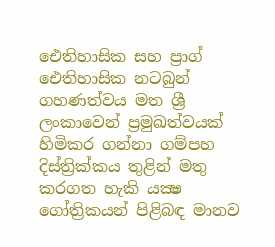ඓතිහාසික සහ ප්‍රාග් ඓතිහාසික නටබුන් ගහණත්වය මත ශ්‍රී ලංකාවෙන් ප්‍රමුඛත්වයක් හිමිකර ගන්නා ගම්පහ දිස්ත්‍රික්කය තුළින් මතු කරගත හැකි යක්‍ෂ ගෝත්‍රිකයන් පිළිබඳ මානව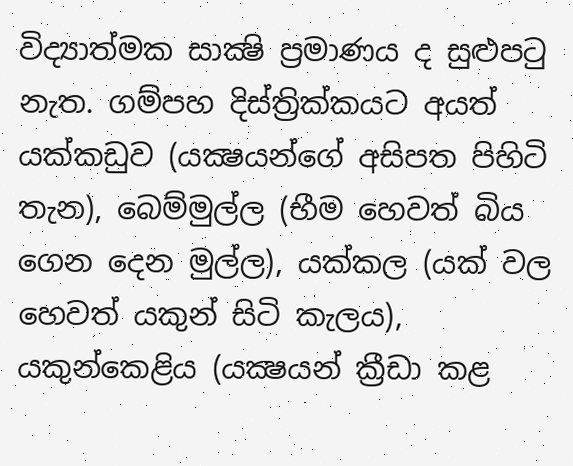විද්‍යාත්මක සාක්‍ෂි ප්‍රමාණය ද සුළුපටු නැත. ගම්පහ දිස්ත්‍රික්කයට අයත් යක්කඩුව (යක්‍ෂයන්ගේ අසිපත පිහිටි තැන), බෙම්මුල්ල (භීම හෙවත් බිය ගෙන දෙන මුල්ල), යක්කල (යක් වල හෙවත් යකුන් සිටි කැලය), යකුන්කෙළිය (යක්‍ෂයන් ක්‍රීඩා කළ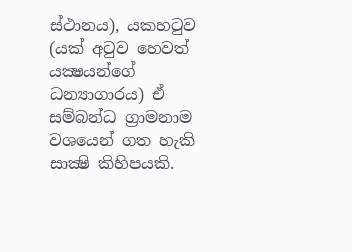ස්ථානය), යකහටුව (යක් අටුව හෙවත් යක්‍ෂයන්ගේ ධන්‍යාගාරය) ඒ සම්බන්ධ ග්‍රාමනාම වශයෙන් ගත හැකි සාක්‍ෂි කිහිපයකි.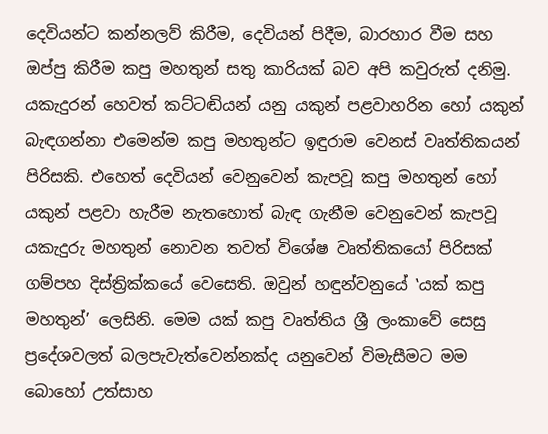දෙවියන්ට කන්නලව් කිරීම, දෙවියන් පිදීම, බාරහාර වීම සහ ඔප්පු කිරීම කපු මහතුන් සතු කාරියක් බව අපි කවුරුත් දනිමු. යකැදුරන් හෙවත් කට්ටඬියන් යනු යකුන් පළවාහරින හෝ යකුන් බැඳගන්නා එමෙන්ම කපු මහතුන්ට ඉඳුරාම වෙනස් වෘත්තිකයන් පිරිසකි. එහෙත් දෙවියන් වෙනුවෙන් කැපවූ කපු මහතුන් හෝ යකුන් පළවා හැරීම නැතහොත් බැඳ ගැනීම වෙනුවෙන් කැපවූ යකැදුරු මහතුන් නොවන තවත් විශේෂ වෘත්තිකයෝ පිරිසක් ගම්පහ දිස්ත්‍රික්කයේ වෙසෙති. ඔවුන් හඳුන්වනුයේ ‛යක් කපු මහතුන්’ ලෙසිනි. මෙම යක් කපු වෘත්තිය ශ්‍රී ලංකාවේ සෙසු ප්‍රදේශවලත් බලපැවැත්වෙන්නක්ද යනුවෙන් විමැසීමට මම බොහෝ උත්සාහ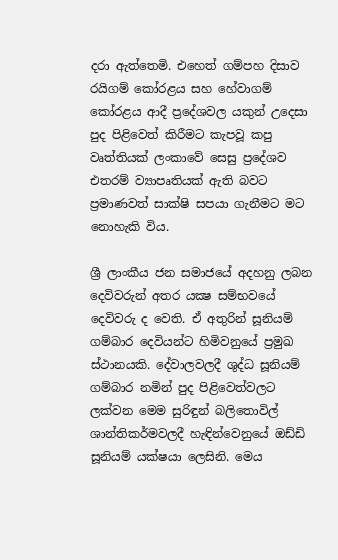දරා ඇත්තෙමි. එහෙත් ගම්පහ දිසාව රයිගම් කෝරළය සහ හේවාගම් කෝරළය ආදී ප්‍රදේශවල යකුන් උදෙසා පුද පිළිවෙත් කිරීමට කැපවූ කපු වෘත්තියක් ලංකාවේ සෙසු ප්‍රදේශව එතරම් ව්‍යාපෘතියක් ඇති බවට ප්‍රමාණවත් සාක්ෂි සපයා ගැනීමට මට නොහැකි විය.

ශ්‍රී ලාංකීය ජන සමාජයේ අදහනු ලබන දෙවිවරුන් අතර යක්‍ෂ සම්භවයේ දෙවිවරු ද වෙති. ඒ අතුරින් සූනියම් ගම්බාර දෙවියන්ට හිමිවනුයේ ප්‍රමුඛ ස්ථානයකි. දේවාලවලදී ශුද්ධ සූනියම් ගම්බාර නමින් පුද පිළිවෙත්වලට ලක්වන මෙම සුරිඳුන් බලිතොවිල් ශාන්තිකර්මවලදී හැඳින්වෙනුයේ ඔඩ්ඩි සූනියම් යක්ෂයා ලෙසිනි. මෙය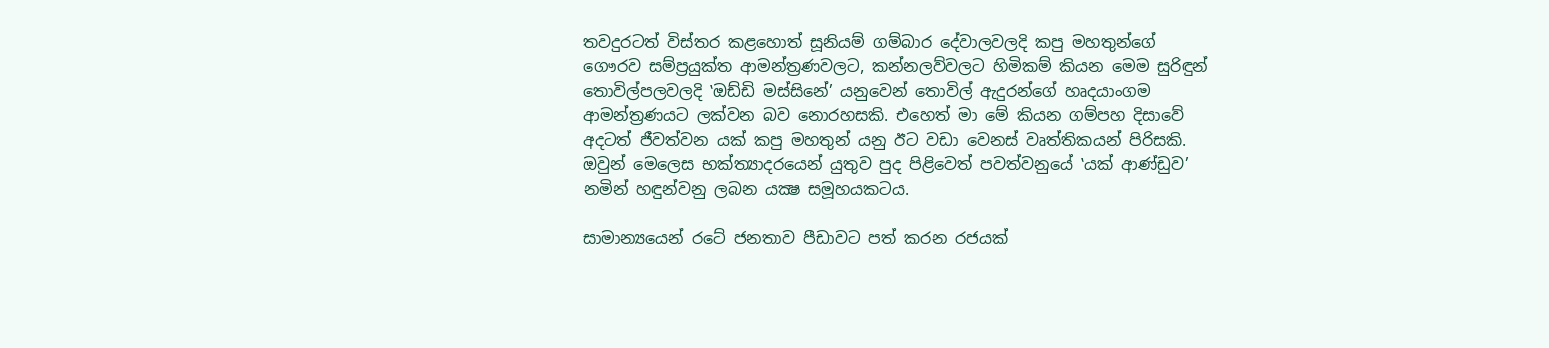තවදුරටත් විස්තර කළහොත් සූනියම් ගම්බාර දේවාලවලදි කපු මහතුන්ගේ ගෞරව සම්ප්‍රයුක්ත ආමන්ත්‍රණවලට, කන්නලව්වලට හිමිකම් කියන මෙම සුරිඳුන් තොවිල්පලවලදි ‛ඔඩ්ඩි මස්සිනේ’ යනුවෙන් තොවිල් ඇදුරන්ගේ හෘදයාංගම ආමන්ත්‍රණයට ලක්වන බව නොරහසකි. එහෙත් මා මේ කියන ගම්පහ දිසාවේ අදටත් ජීවත්වන යක් කපු මහතුන් යනු ඊට වඩා වෙනස් වෘත්තිකයන් පිරිසකි. ඔවුන් මෙලෙස භක්ත්‍යාදරයෙන් යුතුව පුද පිළිවෙත් පවත්වනුයේ ‛යක් ආණ්ඩුව’ නමින් හඳුන්වනු ලබන යක්‍ෂ සමූහයකටය.

සාමාන්‍යයෙන් රටේ ජනතාව පීඩාවට පත් කරන රජයක්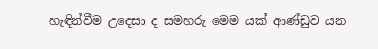හැඳින්වීම උදෙසා ද සමහරු මෙම යක් ආණ්ඩුව යන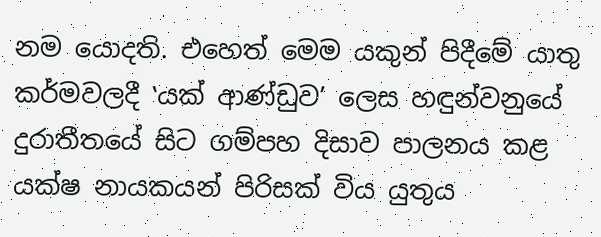නම යොදති. එහෙත් මෙම යකුන් පිදීමේ යාතු කර්මවලදී ‛යක් ආණ්ඩුව’ ලෙස හඳුන්වනුයේ දුරාතීතයේ සිට ගම්පහ දිසාව පාලනය කළ යක්ෂ නායකයන් පිරිසක් විය යුතුය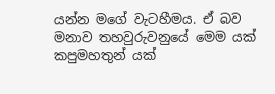යන්න මගේ වැටහීමය. ඒ බව මනාව තහවුරුවනුයේ මෙම යක් කපුමහතුන් යක්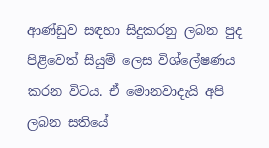ආණ්ඩුව සඳහා සිදුකරනු ලබන පුද පිළිවෙත් සියුම් ලෙස විශ්ලේෂණය කරන විටය. ඒ මොනවාදැයි අපි ලබන සතියේ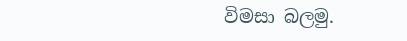විමසා බලමු.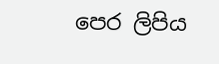පෙර ලිපිය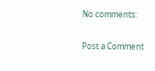No comments:

Post a Comment